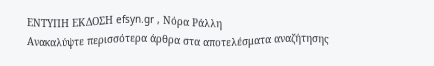ΕΝΤΥΠΗ ΕΚΔΟΣΗ efsyn.gr , Νόρα Ράλλη
Ανακαλύψτε περισσότερα άρθρα στα αποτελέσματα αναζήτησης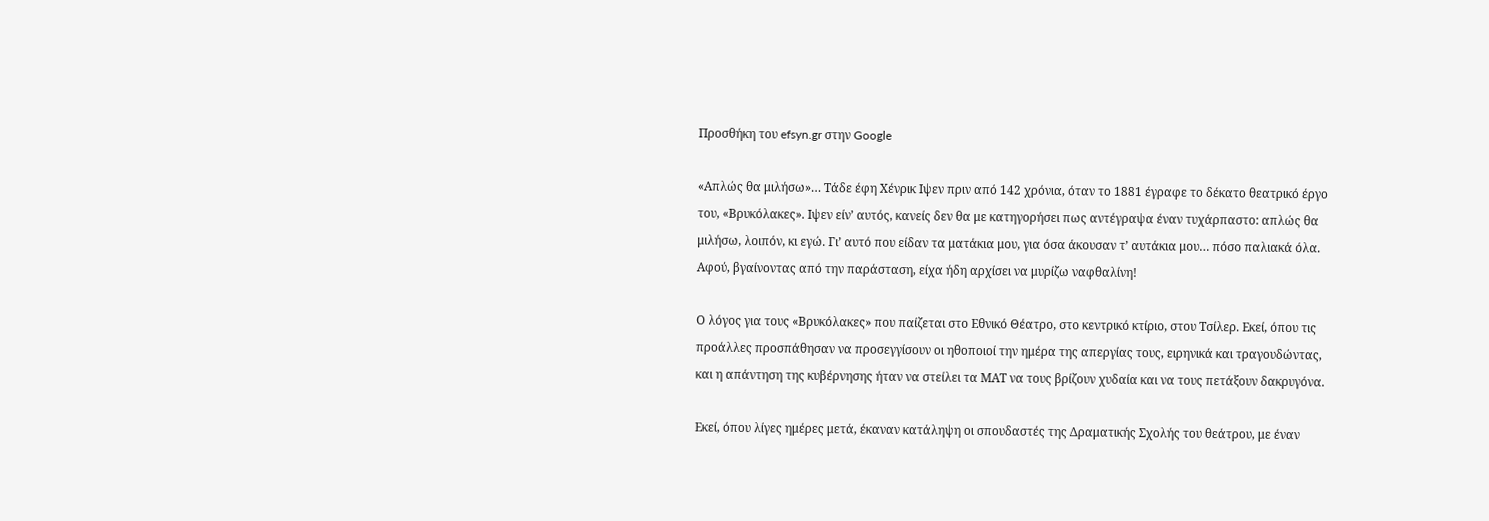Προσθήκη του efsyn.gr στην Google

«Απλώς θα μιλήσω»… Τάδε έφη Χένρικ Ιψεν πριν από 142 χρόνια, όταν το 1881 έγραφε το δέκατο θεατρικό έργο του, «Βρυκόλακες». Ιψεν είν’ αυτός, κανείς δεν θα με κατηγορήσει πως αντέγραψα έναν τυχάρπαστο: απλώς θα μιλήσω, λοιπόν, κι εγώ. Γι’ αυτό που είδαν τα ματάκια μου, για όσα άκουσαν τ’ αυτάκια μου… πόσο παλιακά όλα. Αφού, βγαίνοντας από την παράσταση, είχα ήδη αρχίσει να μυρίζω ναφθαλίνη!

Ο λόγος για τους «Βρυκόλακες» που παίζεται στο Εθνικό Θέατρο, στο κεντρικό κτίριο, στου Τσίλερ. Εκεί, όπου τις προάλλες προσπάθησαν να προσεγγίσουν οι ηθοποιοί την ημέρα της απεργίας τους, ειρηνικά και τραγουδώντας, και η απάντηση της κυβέρνησης ήταν να στείλει τα ΜΑΤ να τους βρίζουν χυδαία και να τους πετάξουν δακρυγόνα.

Εκεί, όπου λίγες ημέρες μετά, έκαναν κατάληψη οι σπουδαστές της Δραματικής Σχολής του θεάτρου, με έναν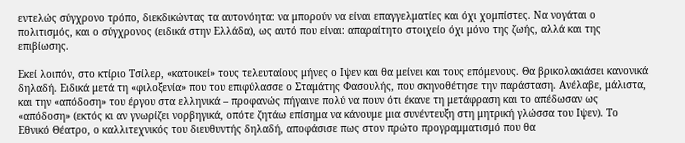εντελώς σύγχρονο τρόπο, διεκδικώντας τα αυτονόητα: να μπορούν να είναι επαγγελματίες και όχι χομπίστες. Να νογάται ο πολιτισμός, και ο σύγχρονος (ειδικά στην Ελλάδα), ως αυτό που είναι: απαραίτητο στοιχείο όχι μόνο της ζωής, αλλά και της επιβίωσης.

Εκεί λοιπόν, στο κτίριο Τσίλερ, «κατοικεί» τους τελευταίους μήνες ο Ιψεν και θα μείνει και τους επόμενους. Θα βρικολακιάσει κανονικά δηλαδή. Ειδικά μετά τη «φιλοξενία» που του επιφύλασσε ο Σταμάτης Φασουλής, που σκηνοθέτησε την παράσταση. Ανέλαβε, μάλιστα, και την «απόδοση» του έργου στα ελληνικά – προφανώς πήγαινε πολύ να πουν ότι έκανε τη μετάφραση και το απέδωσαν ως «απόδοση» (εκτός κι αν γνωρίζει νορβηγικά, οπότε ζητάω επίσημα να κάνουμε μια συνέντευξη στη μητρική γλώσσα του Ιψεν). Το Εθνικό Θέατρο, ο καλλιτεχνικός του διευθυντής δηλαδή, αποφάσισε πως στον πρώτο προγραμματισμό που θα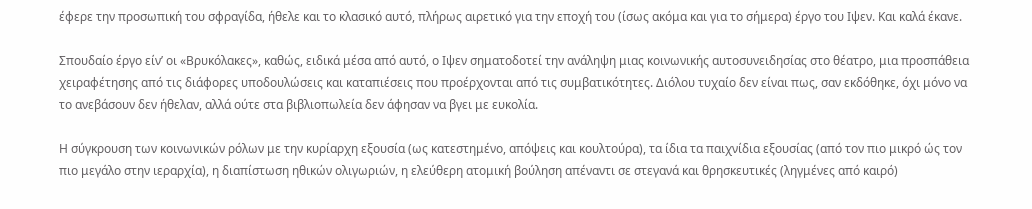έφερε την προσωπική του σφραγίδα, ήθελε και το κλασικό αυτό, πλήρως αιρετικό για την εποχή του (ίσως ακόμα και για το σήμερα) έργο του Ιψεν. Και καλά έκανε.

Σπουδαίο έργο είν’ οι «Βρυκόλακες», καθώς, ειδικά μέσα από αυτό, ο Ιψεν σηματοδοτεί την ανάληψη μιας κοινωνικής αυτοσυνειδησίας στο θέατρο, μια προσπάθεια χειραφέτησης από τις διάφορες υποδουλώσεις και καταπιέσεις που προέρχονται από τις συμβατικότητες. Διόλου τυχαίο δεν είναι πως, σαν εκδόθηκε, όχι μόνο να το ανεβάσουν δεν ήθελαν, αλλά ούτε στα βιβλιοπωλεία δεν άφησαν να βγει με ευκολία.

Η σύγκρουση των κοινωνικών ρόλων με την κυρίαρχη εξουσία (ως κατεστημένο, απόψεις και κουλτούρα), τα ίδια τα παιχνίδια εξουσίας (από τον πιο μικρό ώς τον πιο μεγάλο στην ιεραρχία), η διαπίστωση ηθικών ολιγωριών, η ελεύθερη ατομική βούληση απέναντι σε στεγανά και θρησκευτικές (ληγμένες από καιρό)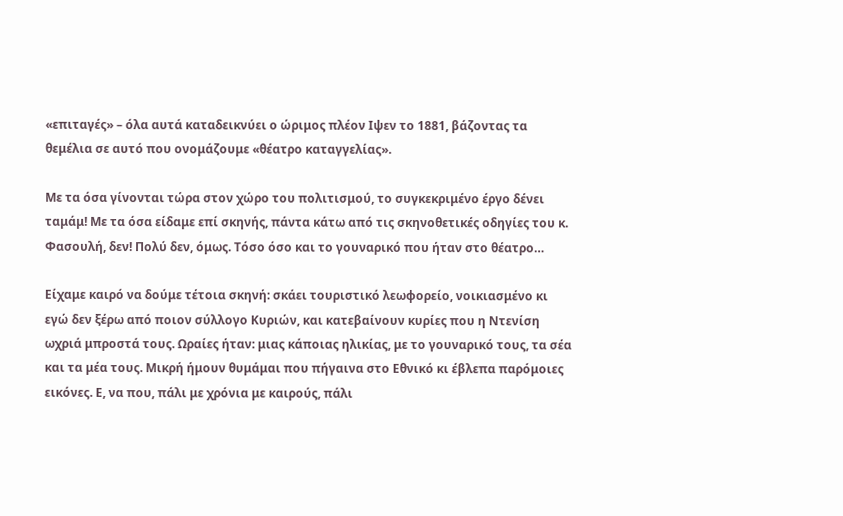«επιταγές» – όλα αυτά καταδεικνύει ο ώριμος πλέον Ιψεν το 1881, βάζοντας τα θεμέλια σε αυτό που ονομάζουμε «θέατρο καταγγελίας».

Με τα όσα γίνονται τώρα στον χώρο του πολιτισμού, το συγκεκριμένο έργο δένει ταμάμ! Με τα όσα είδαμε επί σκηνής, πάντα κάτω από τις σκηνοθετικές οδηγίες του κ. Φασουλή, δεν! Πολύ δεν, όμως. Τόσο όσο και το γουναρικό που ήταν στο θέατρο…

Είχαμε καιρό να δούμε τέτοια σκηνή: σκάει τουριστικό λεωφορείο, νοικιασμένο κι εγώ δεν ξέρω από ποιον σύλλογο Κυριών, και κατεβαίνουν κυρίες που η Ντενίση ωχριά μπροστά τους. Ωραίες ήταν: μιας κάποιας ηλικίας, με το γουναρικό τους, τα σέα και τα μέα τους. Μικρή ήμουν θυμάμαι που πήγαινα στο Εθνικό κι έβλεπα παρόμοιες εικόνες. Ε, να που, πάλι με χρόνια με καιρούς, πάλι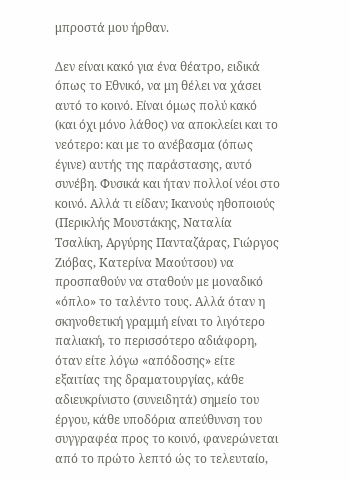μπροστά μου ήρθαν.

Δεν είναι κακό για ένα θέατρο, ειδικά όπως το Εθνικό, να μη θέλει να χάσει αυτό το κοινό. Είναι όμως πολύ κακό (και όχι μόνο λάθος) να αποκλείει και το νεότερο: και με το ανέβασμα (όπως έγινε) αυτής της παράστασης, αυτό συνέβη. Φυσικά και ήταν πολλοί νέοι στο κοινό. Αλλά τι είδαν; Ικανούς ηθοποιούς (Περικλής Μουστάκης, Ναταλία Τσαλίκη, Αργύρης Πανταζάρας, Γιώργος Ζιόβας, Κατερίνα Μαούτσου) να προσπαθούν να σταθούν με μοναδικό «όπλο» το ταλέντο τους. Αλλά όταν η σκηνοθετική γραμμή είναι το λιγότερο παλιακή, το περισσότερο αδιάφορη, όταν είτε λόγω «απόδοσης» είτε εξαιτίας της δραματουργίας, κάθε αδιευκρίνιστο (συνειδητά) σημείο του έργου, κάθε υποδόρια απεύθυνση του συγγραφέα προς το κοινό, φανερώνεται από το πρώτο λεπτό ώς το τελευταίο,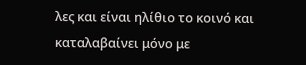λες και είναι ηλίθιο το κοινό και καταλαβαίνει μόνο με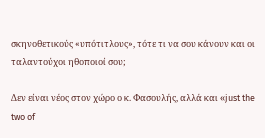σκηνοθετικούς «υπότιτλους», τότε τι να σου κάνουν και οι ταλαντούχοι ηθοποιοί σου;

Δεν είναι νέος στον χώρο ο κ. Φασουλής, αλλά και «just the two of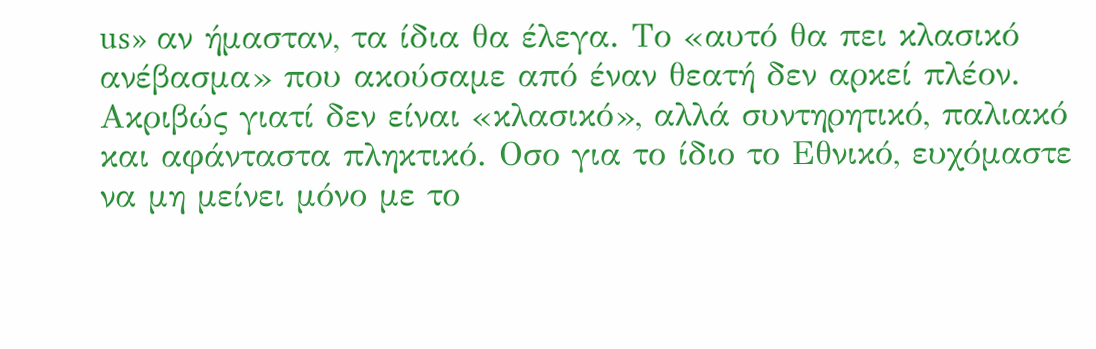us» αν ήμασταν, τα ίδια θα έλεγα. Το «αυτό θα πει κλασικό ανέβασμα» που ακούσαμε από έναν θεατή δεν αρκεί πλέον. Ακριβώς γιατί δεν είναι «κλασικό», αλλά συντηρητικό, παλιακό και αφάνταστα πληκτικό. Οσο για το ίδιο το Εθνικό, ευχόμαστε να μη μείνει μόνο με το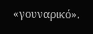«γουναρικό».